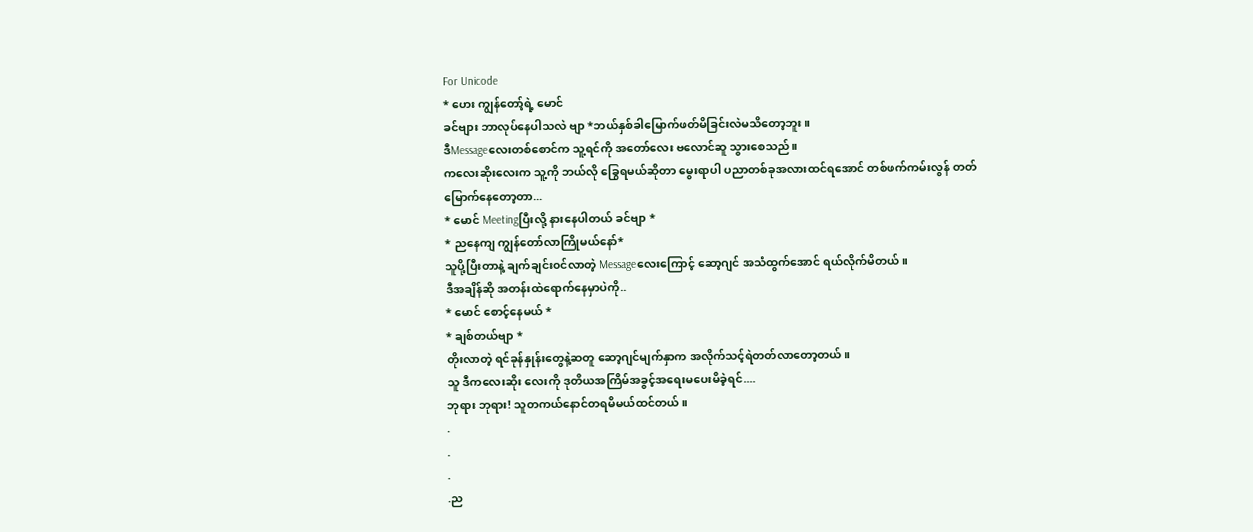For Unicode
* ဟေး ကျွန်တော့်ရဲ့ မောင်
ခင်ဗျား ဘာလုပ်နေပါသလဲ ဗျာ *ဘယ်နှစ်ခါမြောက်ဖတ်မိခြင်းလဲမသိတော့ဘူး။
ဒီMessageလေးတစ်စောင်က သူ့ရင်ကို အတော်လေး ဗလောင်ဆူ သွားစေသည်။
ကလေးဆိုးလေးက သူ့ကို ဘယ်လို ခြွေရမယ်ဆိုတာ မွေးရာပါ ပညာတစ်ခုအလားထင်ရအောင် တစ်ဖက်ကမ်းလွန် တတ်မြောက်နေတော့တာ...
* မောင် Meetingပြီးလို့ နားနေပါတယ် ခင်ဗျာ *
* ညနေကျ ကျွန်တော်လာကြိုမယ်နော်*
သူပို့ပြီးတာနဲ့ ချက်ချင်း၀င်လာတဲ့ Messageလေးကြောင့် ဆော့ဂျင် အသံထွက်အောင် ရယ်လိုက်မိတယ်။
ဒီအချိန်ဆို အတန်းထဲရောက်နေမှာပဲကို..
* မောင် စောင့်နေမယ် *
* ချစ်တယ်ဗျာ *
တိုးလာတဲ့ ရင်ခုန်နှုန်းတွေနဲ့ဆတူ ဆော့ဂျင်မျက်နှာက အလိုက်သင့်ရဲတတ်လာတော့တယ်။
သူ ဒီကလေးဆိုး လေးကို ဒုတိယအကြိမ်အခွင့်အရေးမပေးမိခဲ့ရင်....
ဘုရား ဘုရား! သူတကယ်နောင်တရမိမယ်ထင်တယ်။
.
.
.
.ည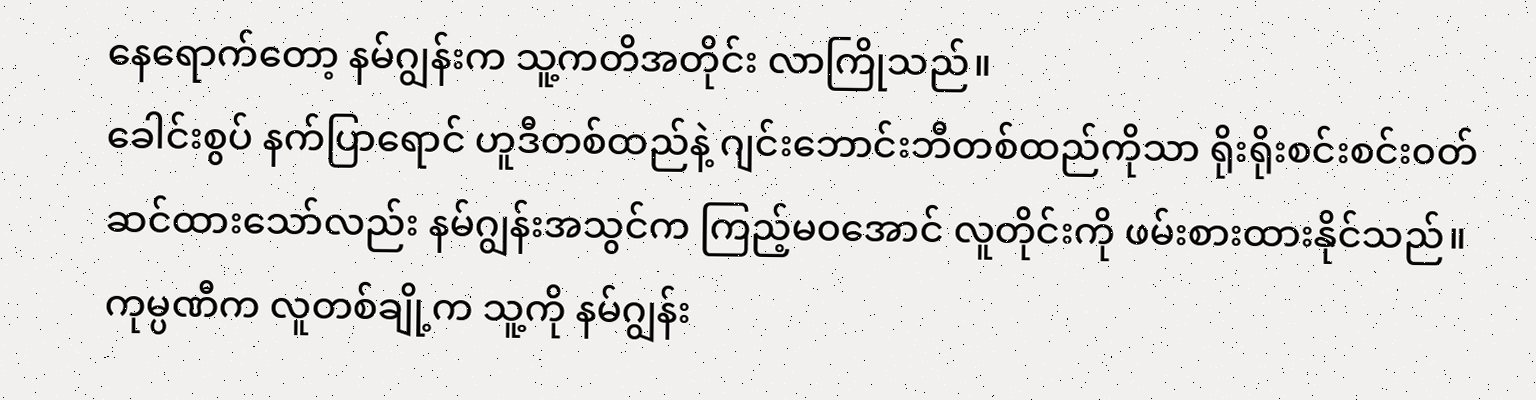နေရောက်တော့ နမ်ဂျွန်းက သူ့ကတိအတိုင်း လာကြိုသည်။
ခေါင်းစွပ် နက်ပြာရောင် ဟူဒီတစ်ထည်နဲ့ ဂျင်းဘောင်းဘီတစ်ထည်ကိုသာ ရိုးရိုးစင်းစင်း၀တ်ဆင်ထားသော်လည်း နမ်ဂျွန်းအသွင်က ကြည့်မ၀အောင် လူတိုင်းကို ဖမ်းစားထားနိုင်သည်။ကုမ္ပဏီက လူတစ်ချို့က သူ့ကို နမ်ဂျွန်း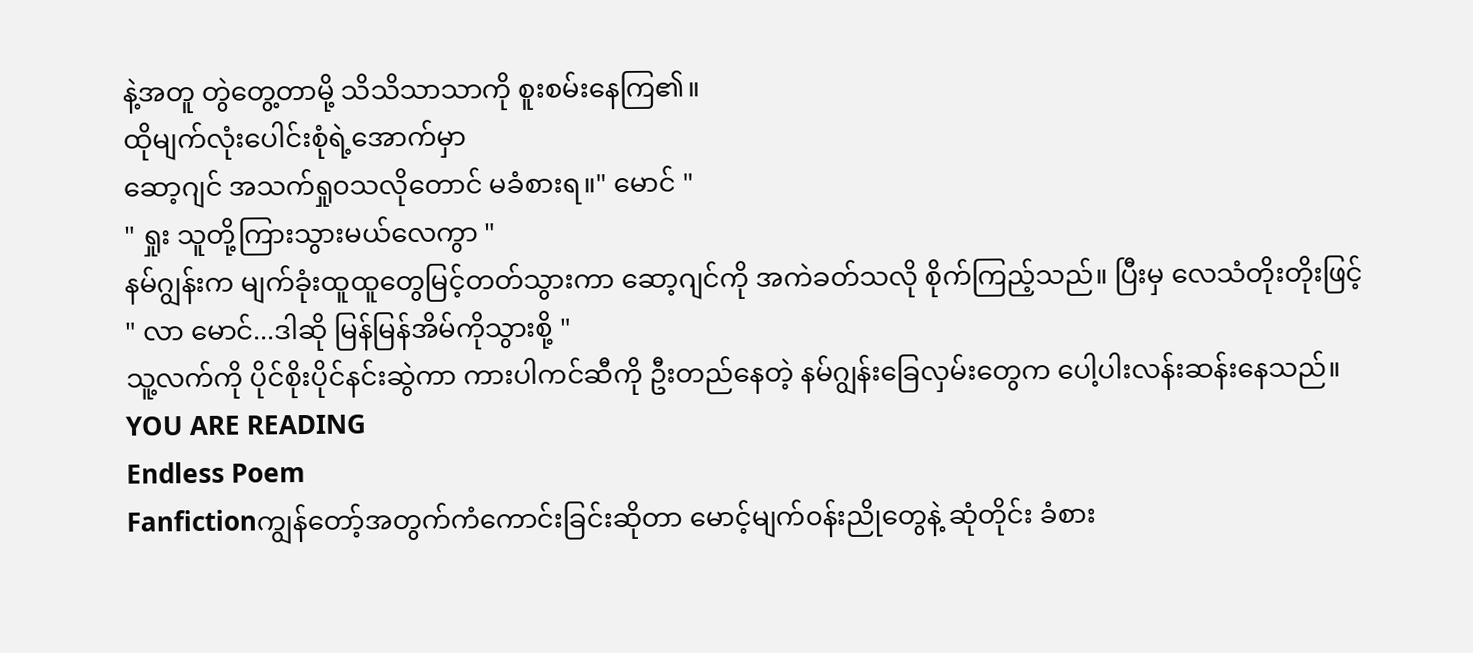နဲ့အတူ တွဲတွေ့တာမို့ သိသိသာသာကို စူးစမ်းနေကြ၏။
ထိုမျက်လုံးပေါင်းစုံရဲ့အောက်မှာ
ဆော့ဂျင် အသက်ရှု၀သလိုတောင် မခံစားရ။" မောင် "
" ရှုး သူတို့ကြားသွားမယ်လေကွာ "
နမ်ဂျွန်းက မျက်ခုံးထူထူတွေမြင့်တတ်သွားကာ ဆော့ဂျင်ကို အကဲခတ်သလို စိုက်ကြည့်သည်။ ပြီးမှ လေသံတိုးတိုးဖြင့်
" လာ မောင်...ဒါဆို မြန်မြန်အိမ်ကိုသွားစို့ "
သူ့လက်ကို ပိုင်စိုးပိုင်နင်းဆွဲကာ ကားပါကင်ဆီကို ဦးတည်နေတဲ့ နမ်ဂျွန်းခြေလှမ်းတွေက ပေါ့ပါးလန်းဆန်းနေသည်။
YOU ARE READING
Endless Poem
Fanfictionကျွန်တော့်အတွက်ကံကောင်းခြင်းဆိုတာ မောင့်မျက်၀န်းညိုတွေနဲ့ ဆုံတိုင်း ခံစား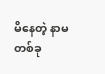မိနေတဲ့ နာမတစ်ခု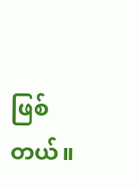ဖြစ်တယ်။